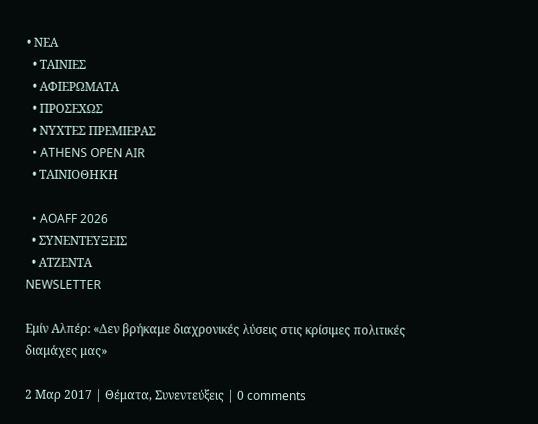• ΝΕΑ
  • ΤΑΙΝΙΕΣ
  • ΑΦΙΕΡΩΜΑΤΑ
  • ΠΡΟΣΕΧΩΣ
  • ΝΥΧΤΕΣ ΠΡΕΜΙΕΡΑΣ
  • ATHENS OPEN AIR
  • ΤΑΙΝΙΟΘΗΚΗ

  • AOAFF 2026
  • ΣΥΝΕΝΤΕΥΞΕΙΣ
  • ΑΤΖΕΝΤΑ
NEWSLETTER

Εμίν Αλπέρ: «Δεν βρήκαμε διαχρονικές λύσεις στις κρίσιμες πολιτικές διαμάχες μας»

2 Μαρ 2017 | Θέματα, Συνεντεύξεις | 0 comments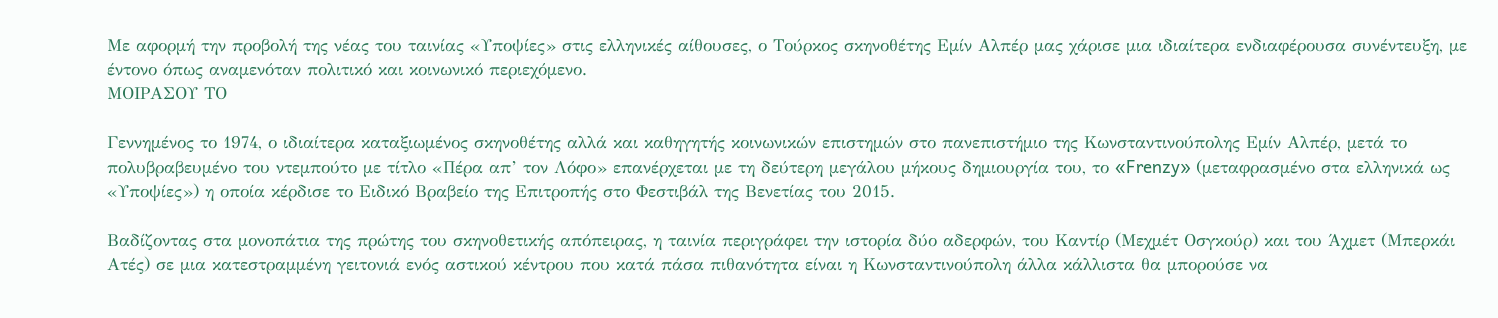Με αφορμή την προβολή της νέας του ταινίας «Υποψίες» στις ελληνικές αίθουσες, ο Τούρκος σκηνοθέτης Εμίν Αλπέρ μας χάρισε μια ιδιαίτερα ενδιαφέρουσα συνέντευξη, με έντονο όπως αναμενόταν πολιτικό και κοινωνικό περιεχόμενο.
ΜΟΙΡΑΣΟΥ ΤΟ

Γεννημένος το 1974, ο ιδιαίτερα καταξιωμένος σκηνοθέτης αλλά και καθηγητής κοινωνικών επιστημών στο πανεπιστήμιο της Κωνσταντινούπολης Εμίν Αλπέρ, μετά το πολυβραβευμένο του ντεμπούτο με τίτλο «Πέρα απ’ τον Λόφο» επανέρχεται με τη δεύτερη μεγάλου μήκους δημιουργία του, το «Frenzy» (μεταφρασμένο στα ελληνικά ως «Υποψίες») η οποία κέρδισε το Ειδικό Βραβείο της Επιτροπής στο Φεστιβάλ της Βενετίας του 2015.

Βαδίζοντας στα μονοπάτια της πρώτης του σκηνοθετικής απόπειρας, η ταινία περιγράφει την ιστορία δύο αδερφών, του Καντίρ (Μεχμέτ Οσγκούρ) και του Άχμετ (Μπερκάι Ατές) σε μια κατεστραμμένη γειτονιά ενός αστικού κέντρου που κατά πάσα πιθανότητα είναι η Κωνσταντινούπολη άλλα κάλλιστα θα μπορούσε να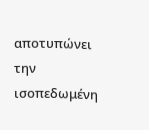αποτυπώνει την ισοπεδωμένη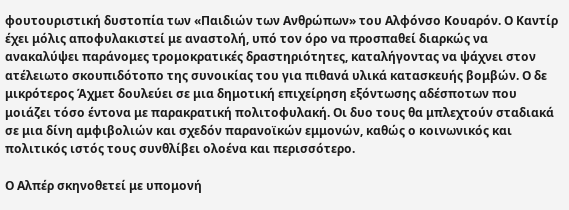φουτουριστική δυστοπία των «Παιδιών των Ανθρώπων» του Αλφόνσο Κουαρόν. Ο Καντίρ έχει μόλις αποφυλακιστεί με αναστολή, υπό τον όρο να προσπαθεί διαρκώς να ανακαλύψει παράνομες τρομοκρατικές δραστηριότητες, καταλήγοντας να ψάχνει στον ατέλειωτο σκουπιδότοπο της συνοικίας του για πιθανά υλικά κατασκευής βομβών. Ο δε μικρότερος Άχμετ δουλεύει σε μια δημοτική επιχείρηση εξόντωσης αδέσποτων που μοιάζει τόσο έντονα με παρακρατική πολιτοφυλακή. Οι δυο τους θα μπλεχτούν σταδιακά σε μια δίνη αμφιβολιών και σχεδόν παρανοϊκών εμμονών, καθώς ο κοινωνικός και πολιτικός ιστός τους συνθλίβει ολοένα και περισσότερο.

Ο Αλπέρ σκηνοθετεί με υπομονή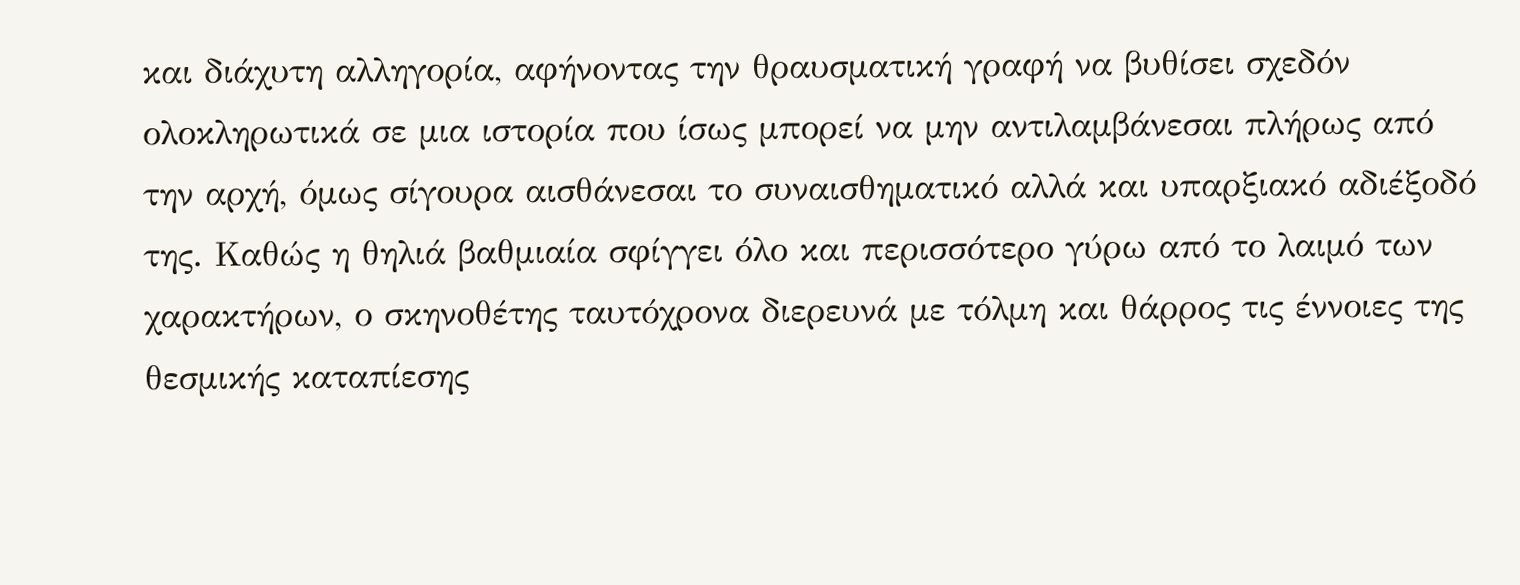και διάχυτη αλληγορία, αφήνοντας την θραυσματική γραφή να βυθίσει σχεδόν ολοκληρωτικά σε μια ιστορία που ίσως μπορεί να μην αντιλαμβάνεσαι πλήρως από την αρχή, όμως σίγουρα αισθάνεσαι το συναισθηματικό αλλά και υπαρξιακό αδιέξοδό της. Καθώς η θηλιά βαθμιαία σφίγγει όλο και περισσότερο γύρω από το λαιμό των χαρακτήρων, ο σκηνοθέτης ταυτόχρονα διερευνά με τόλμη και θάρρος τις έννοιες της θεσμικής καταπίεσης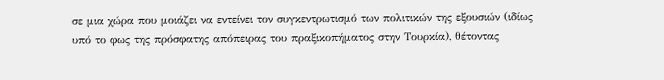σε μια χώρα που μοιάζει να εντείνει τον συγκεντρωτισμό των πολιτικών της εξουσιών (ιδίως υπό το φως της πρόσφατης απόπειρας του πραξικοπήματος στην Τουρκία), θέτοντας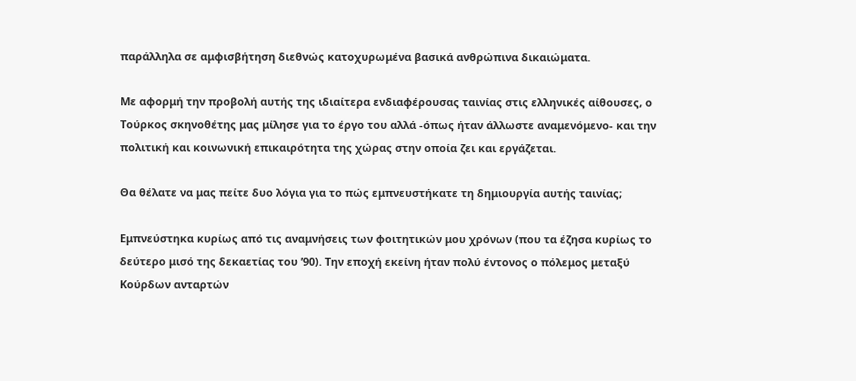παράλληλα σε αμφισβήτηση διεθνώς κατοχυρωμένα βασικά ανθρώπινα δικαιώματα.

Με αφορμή την προβολή αυτής της ιδιαίτερα ενδιαφέρουσας ταινίας στις ελληνικές αίθουσες, ο Τούρκος σκηνοθέτης μας μίλησε για το έργο του αλλά -όπως ήταν άλλωστε αναμενόμενο- και την πολιτική και κοινωνική επικαιρότητα της χώρας στην οποία ζει και εργάζεται.

Θα θέλατε να μας πείτε δυο λόγια για το πώς εμπνευστήκατε τη δημιουργία αυτής ταινίας;

Εμπνεύστηκα κυρίως από τις αναμνήσεις των φοιτητικών μου χρόνων (που τα έζησα κυρίως το δεύτερο μισό της δεκαετίας του ’90). Την εποχή εκείνη ήταν πολύ έντονος ο πόλεμος μεταξύ Κούρδων ανταρτών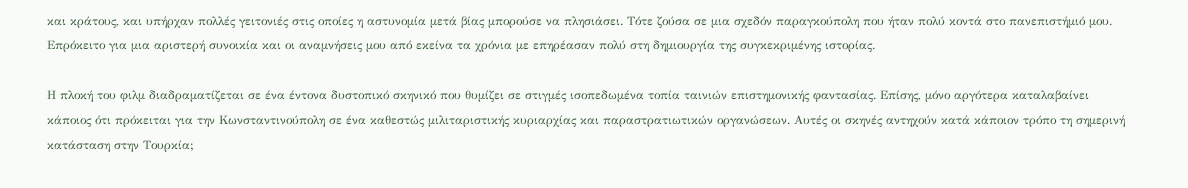και κράτους, και υπήρχαν πολλές γειτονιές στις οποίες η αστυνομία μετά βίας μπορούσε να πλησιάσει. Τότε ζούσα σε μια σχεδόν παραγκούπολη που ήταν πολύ κοντά στο πανεπιστήμιό μου. Επρόκειτο για μια αριστερή συνοικία και οι αναμνήσεις μου από εκείνα τα χρόνια με επηρέασαν πολύ στη δημιουργία της συγκεκριμένης ιστορίας.

Η πλοκή του φιλμ διαδραματίζεται σε ένα έντονα δυστοπικό σκηνικό που θυμίζει σε στιγμές ισοπεδωμένα τοπία ταινιών επιστημονικής φαντασίας. Επίσης, μόνο αργότερα καταλαβαίνει κάποιος ότι πρόκειται για την Κωνσταντινούπολη σε ένα καθεστώς μιλιταριστικής κυριαρχίας και παραστρατιωτικών οργανώσεων. Αυτές οι σκηνές αντηχούν κατά κάποιον τρόπο τη σημερινή κατάσταση στην Τουρκία;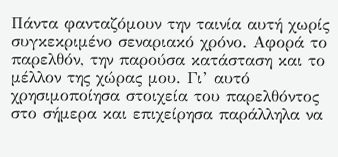Πάντα φανταζόμουν την ταινία αυτή χωρίς συγκεκριμένο σεναριακό χρόνο. Αφορά το παρελθόν, την παρούσα κατάσταση και το μέλλον της χώρας μου. Γι’ αυτό χρησιμοποίησα στοιχεία του παρελθόντος στο σήμερα και επιχείρησα παράλληλα να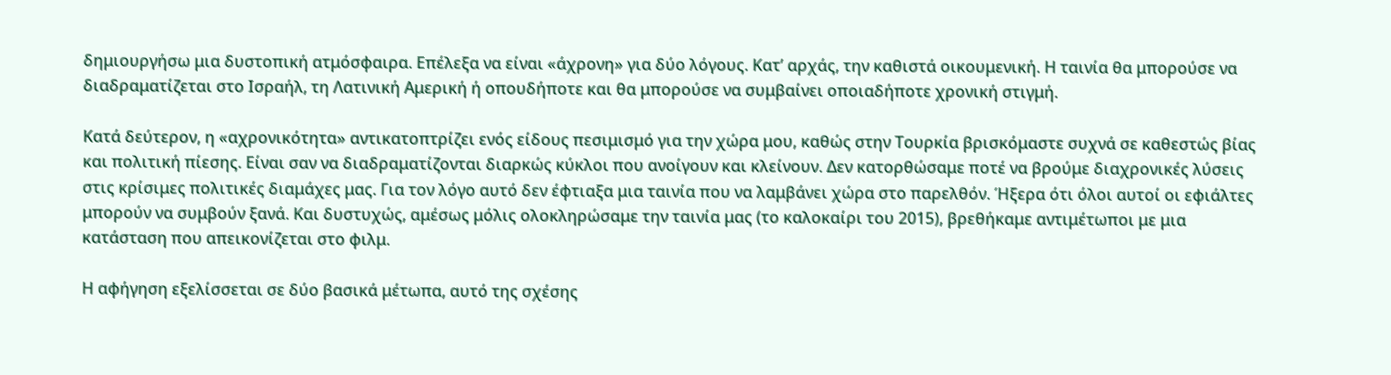δημιουργήσω μια δυστοπική ατμόσφαιρα. Επέλεξα να είναι «άχρονη» για δύο λόγους. Κατ’ αρχάς, την καθιστά οικουμενική. Η ταινία θα μπορούσε να διαδραματίζεται στο Ισραήλ, τη Λατινική Αμερική ή οπουδήποτε και θα μπορούσε να συμβαίνει οποιαδήποτε χρονική στιγμή.

Κατά δεύτερον, η «αχρονικότητα» αντικατοπτρίζει ενός είδους πεσιμισμό για την χώρα μου, καθώς στην Τουρκία βρισκόμαστε συχνά σε καθεστώς βίας και πολιτική πίεσης. Είναι σαν να διαδραματίζονται διαρκώς κύκλοι που ανοίγουν και κλείνουν. Δεν κατορθώσαμε ποτέ να βρούμε διαχρονικές λύσεις στις κρίσιμες πολιτικές διαμάχες μας. Για τον λόγο αυτό δεν έφτιαξα μια ταινία που να λαμβάνει χώρα στο παρελθόν. Ήξερα ότι όλοι αυτοί οι εφιάλτες μπορούν να συμβούν ξανά. Και δυστυχώς, αμέσως μόλις ολοκληρώσαμε την ταινία μας (το καλοκαίρι του 2015), βρεθήκαμε αντιμέτωποι με μια κατάσταση που απεικονίζεται στο φιλμ.

Η αφήγηση εξελίσσεται σε δύο βασικά μέτωπα, αυτό της σχέσης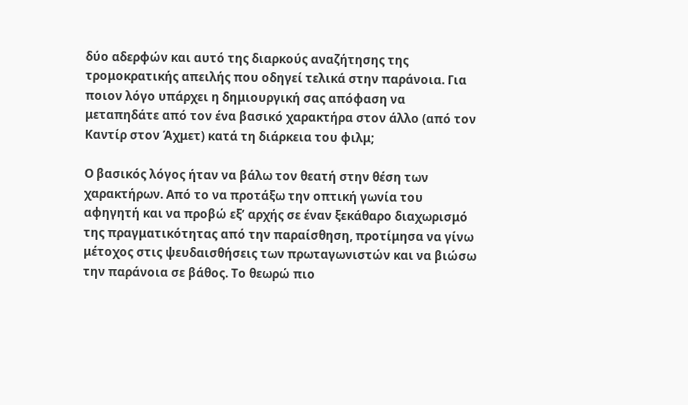δύο αδερφών και αυτό της διαρκούς αναζήτησης της τρομοκρατικής απειλής που οδηγεί τελικά στην παράνοια. Για ποιον λόγο υπάρχει η δημιουργική σας απόφαση να μεταπηδάτε από τον ένα βασικό χαρακτήρα στον άλλο (από τον Καντίρ στον Άχμετ) κατά τη διάρκεια του φιλμ;

Ο βασικός λόγος ήταν να βάλω τον θεατή στην θέση των χαρακτήρων. Από το να προτάξω την οπτική γωνία του αφηγητή και να προβώ εξ’ αρχής σε έναν ξεκάθαρο διαχωρισμό της πραγματικότητας από την παραίσθηση, προτίμησα να γίνω μέτοχος στις ψευδαισθήσεις των πρωταγωνιστών και να βιώσω την παράνοια σε βάθος. Το θεωρώ πιο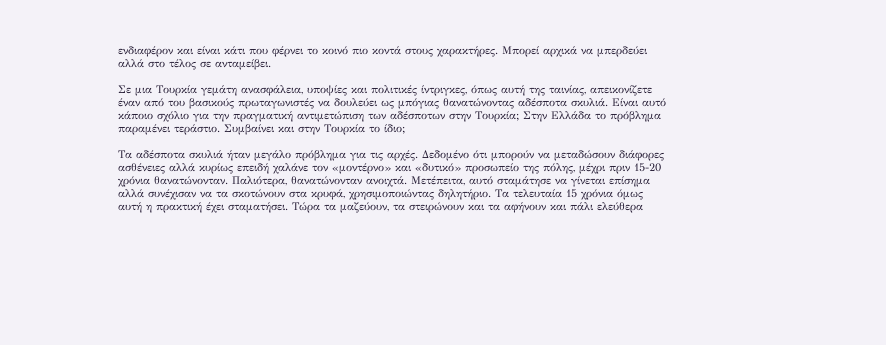ενδιαφέρον και είναι κάτι που φέρνει το κοινό πιο κοντά στους χαρακτήρες. Μπορεί αρχικά να μπερδεύει αλλά στο τέλος σε ανταμείβει.

Σε μια Τουρκία γεμάτη ανασφάλεια, υποψίες και πολιτικές ίντριγκες, όπως αυτή της ταινίας, απεικονίζετε έναν από του βασικούς πρωταγωνιστές να δουλεύει ως μπόγιας θανατώνοντας αδέσποτα σκυλιά. Είναι αυτό κάποιο σχόλιο για την πραγματική αντιμετώπιση των αδέσποτων στην Τουρκία; Στην Ελλάδα το πρόβλημα παραμένει τεράστιο. Συμβαίνει και στην Τουρκία το ίδιο;

Τα αδέσποτα σκυλιά ήταν μεγάλο πρόβλημα για τις αρχές. Δεδομένο ότι μπορούν να μεταδώσουν διάφορες ασθένειες αλλά κυρίως επειδή χαλάνε τον «μοντέρνο» και «δυτικό» προσωπείο της πόλης, μέχρι πριν 15-20 χρόνια θανατώνονταν. Παλιότερα, θανατώνονταν ανοιχτά. Μετέπειτα, αυτό σταμάτησε να γίνεται επίσημα αλλά συνέχισαν να τα σκοτώνουν στα κρυφά, χρησιμοποιώντας δηλητήριο. Τα τελευταία 15 χρόνια όμως αυτή η πρακτική έχει σταματήσει. Τώρα τα μαζεύουν, τα στειρώνουν και τα αφήνουν και πάλι ελεύθερα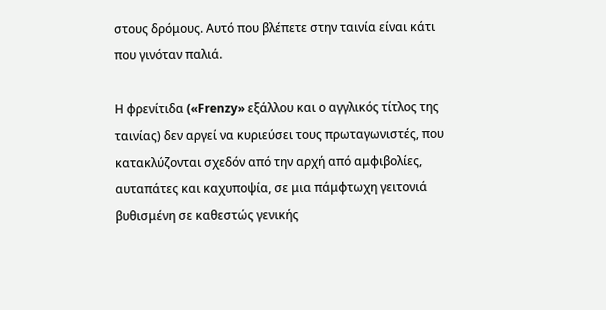στους δρόμους. Αυτό που βλέπετε στην ταινία είναι κάτι που γινόταν παλιά.

Η φρενίτιδα («Frenzy» εξάλλου και ο αγγλικός τίτλος της ταινίας) δεν αργεί να κυριεύσει τους πρωταγωνιστές, που κατακλύζονται σχεδόν από την αρχή από αμφιβολίες, αυταπάτες και καχυποψία, σε μια πάμφτωχη γειτονιά βυθισμένη σε καθεστώς γενικής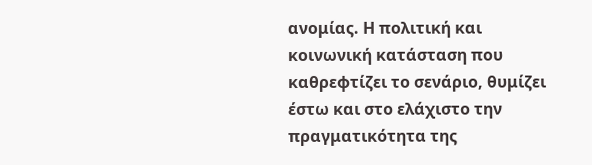ανομίας. Η πολιτική και κοινωνική κατάσταση που καθρεφτίζει το σενάριο, θυμίζει έστω και στο ελάχιστο την πραγματικότητα της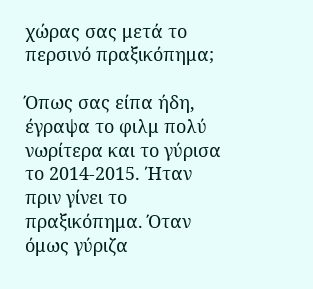χώρας σας μετά το περσινό πραξικόπημα;

Όπως σας είπα ήδη, έγραψα το φιλμ πολύ νωρίτερα και το γύρισα το 2014-2015. Ήταν πριν γίνει το πραξικόπημα. Όταν όμως γύριζα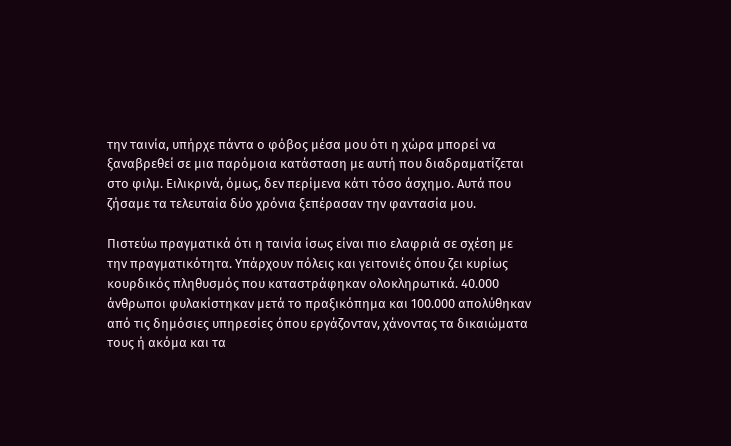την ταινία, υπήρχε πάντα ο φόβος μέσα μου ότι η χώρα μπορεί να ξαναβρεθεί σε μια παρόμοια κατάσταση με αυτή που διαδραματίζεται στο φιλμ. Ειλικρινά, όμως, δεν περίμενα κάτι τόσο άσχημο. Αυτά που ζήσαμε τα τελευταία δύο χρόνια ξεπέρασαν την φαντασία μου.

Πιστεύω πραγματικά ότι η ταινία ίσως είναι πιο ελαφριά σε σχέση με την πραγματικότητα. Υπάρχουν πόλεις και γειτονιές όπου ζει κυρίως κουρδικός πληθυσμός που καταστράφηκαν ολοκληρωτικά. 40.000 άνθρωποι φυλακίστηκαν μετά το πραξικόπημα και 100.000 απολύθηκαν από τις δημόσιες υπηρεσίες όπου εργάζονταν, χάνοντας τα δικαιώματα τους ή ακόμα και τα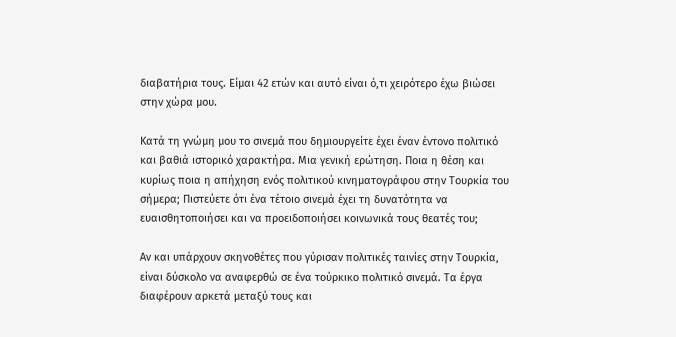διαβατήρια τους. Είμαι 42 ετών και αυτό είναι ό,τι χειρότερο έχω βιώσει στην χώρα μου.

Κατά τη γνώμη μου το σινεμά που δημιουργείτε έχει έναν έντονο πολιτικό και βαθιά ιστορικό χαρακτήρα. Μια γενική ερώτηση. Ποια η θέση και κυρίως ποια η απήχηση ενός πολιτικού κινηματογράφου στην Τουρκία του σήμερα; Πιστεύετε ότι ένα τέτοιο σινεμά έχει τη δυνατότητα να ευαισθητοποιήσει και να προειδοποιήσει κοινωνικά τους θεατές του;

Αν και υπάρχουν σκηνοθέτες που γύρισαν πολιτικές ταινίες στην Τουρκία, είναι δύσκολο να αναφερθώ σε ένα τούρκικο πολιτικό σινεμά. Τα έργα διαφέρουν αρκετά μεταξύ τους και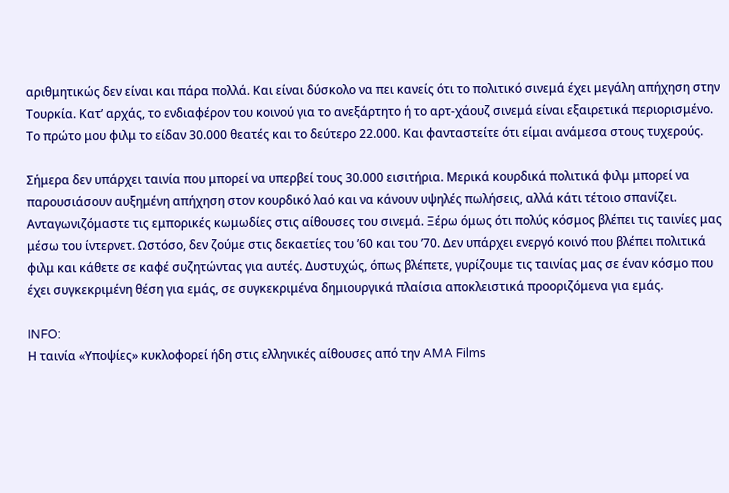αριθμητικώς δεν είναι και πάρα πολλά. Και είναι δύσκολο να πει κανείς ότι το πολιτικό σινεμά έχει μεγάλη απήχηση στην Τουρκία. Κατ’ αρχάς, το ενδιαφέρον του κοινού για το ανεξάρτητο ή το αρτ-χάουζ σινεμά είναι εξαιρετικά περιορισμένο. Το πρώτο μου φιλμ το είδαν 30.000 θεατές και το δεύτερο 22.000. Και φανταστείτε ότι είμαι ανάμεσα στους τυχερούς.

Σήμερα δεν υπάρχει ταινία που μπορεί να υπερβεί τους 30.000 εισιτήρια. Μερικά κουρδικά πολιτικά φιλμ μπορεί να παρουσιάσουν αυξημένη απήχηση στον κουρδικό λαό και να κάνουν υψηλές πωλήσεις, αλλά κάτι τέτοιο σπανίζει. Ανταγωνιζόμαστε τις εμπορικές κωμωδίες στις αίθουσες του σινεμά. Ξέρω όμως ότι πολύς κόσμος βλέπει τις ταινίες μας μέσω του ίντερνετ. Ωστόσο, δεν ζούμε στις δεκαετίες του ’60 και του ’70. Δεν υπάρχει ενεργό κοινό που βλέπει πολιτικά φιλμ και κάθετε σε καφέ συζητώντας για αυτές. Δυστυχώς, όπως βλέπετε, γυρίζουμε τις ταινίας μας σε έναν κόσμο που έχει συγκεκριμένη θέση για εμάς, σε συγκεκριμένα δημιουργικά πλαίσια αποκλειστικά προοριζόμενα για εμάς.

INFO:
Η ταινία «Υποψίες» κυκλοφορεί ήδη στις ελληνικές αίθουσες από την AMA Films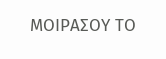ΜΟΙΡΑΣΟΥ ΤΟ